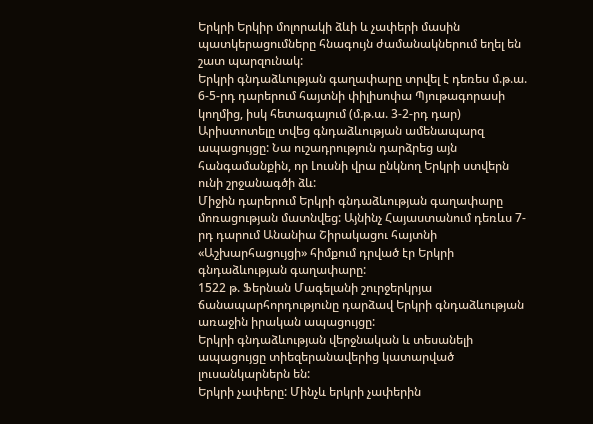Երկրի Երկիր մոլորակի ձևի և չափերի մասին պատկերացումները հնագույն ժամանակներում եղել են շատ պարզունակ:
Երկրի գնդաձևության գաղափարը տրվել է դեռես մ.թ.ա. 6-5-րդ դարերում հայտնի փիլիսոփա Պյութագորասի կողմից, իսկ հետագայում (մ.թ.ա. 3-2-րդ դար) Արիստոտելը տվեց գնդաձևության ամենապարզ ապացույցը: Նա ուշադրություն դարձրեց այն հանգամանքին, որ Լուսնի վրա ընկնող Երկրի ստվերն ունի շրջանագծի ձև:
Միջին դարերում Երկրի գնդաձևության գաղափարը մոռացության մատնվեց: Այնինչ Հայաստանում դեռևս 7-րդ դարում Անանիա Շիրակացու հայտնի «Աշխարհացույցի» հիմքում դրված էր Երկրի գնդաձևության գաղափարը:
1522 թ. Ֆերնան Մագելանի շուրջերկրյա ճանապարհորդությունը դարձավ Երկրի գնդաձևության առաջին իրական ապացույցը:
Երկրի գնդաձևության վերջնական և տեսանելի ապացույցը տիեզերանավերից կատարված լուսանկարներն են:
Երկրի չափերը: Մինչև երկրի չափերին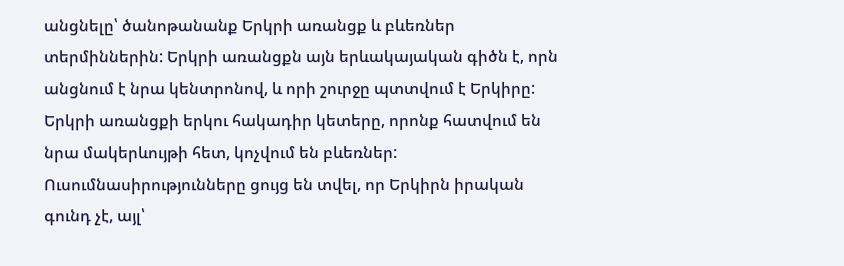անցնելը՝ ծանոթանանք Երկրի առանցք և բևեռներ տերմիններին: Երկրի առանցքն այն երևակայական գիծն է, որն անցնում է նրա կենտրոնով, և որի շուրջը պտտվում է Երկիրը: Երկրի առանցքի երկու հակադիր կետերը, որոնք հատվում են նրա մակերևույթի հետ, կոչվում են բևեռներ:
Ուսումնասիրությունները ցույց են տվել, որ Երկիրն իրական գունդ չէ, այլ՝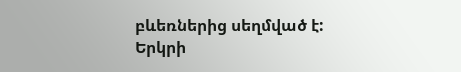բևեռներից սեղմված է:
Երկրի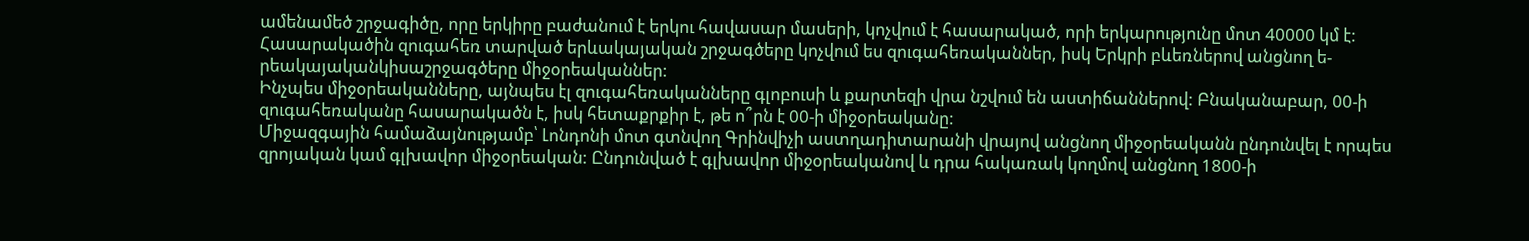ամենամեծ շրջագիծը, որը երկիրը բաժանում է երկու հավասար մասերի, կոչվում է հասարակած, որի երկարությունը մոտ 40000 կմ է: Հասարակածին զուգահեռ տարված երևակայական շրջագծերը կոչվում ես զուգահեռականներ, իսկ Երկրի բևեռներով անցնող ե- րեակայականկիսաշրջագծերը միջօրեականներ:
Ինչպես միջօրեականները, այնպես էլ զուգահեռականները գլոբուսի և քարտեզի վրա նշվում են աստիճաններով: Բնականաբար, 00-ի զուգահեռականը հասարակածն է, իսկ հետաքրքիր է, թե ո՞րն է 00-ի միջօրեականը:
Միջազգային համաձայնությամբ՝ Լոնդոնի մոտ գտնվող Գրինվիչի աստղադիտարանի վրայով անցնող միջօրեականն ընդունվել է որպես զրոյական կամ գլխավոր միջօրեական: Ընդունված է գլխավոր միջօրեականով և դրա հակառակ կողմով անցնող 1800-ի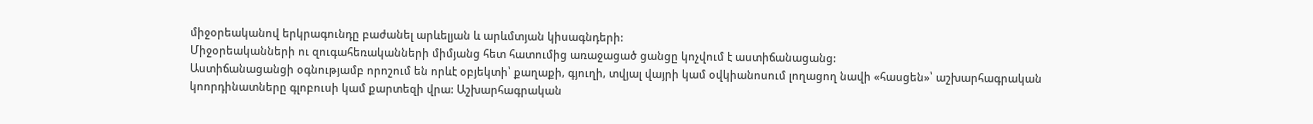միջօրեականով երկրագունդը բաժանել արևելյան և արևմտյան կիսագնդերի:
Միջօրեականների ու զուգահեռականների միմյանց հետ հատումից առաջացած ցանցը կոչվում է աստիճանացանց:
Աստիճանացանցի օգնությամբ որոշում են որևէ օբյեկտի՝ քաղաքի, գյուղի, տվյալ վայրի կամ օվկիանոսում լողացող նավի «հասցեն»՝ աշխարհագրական կոորդինատները գլոբուսի կամ քարտեզի վրա: Աշխարհագրական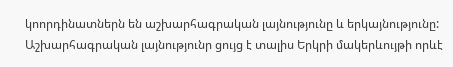կոորդինատներն են աշխարհագրական լայնությունը և երկայնությունը:
Աշխարհագրական լայնությունր ցույց է տալիս Երկրի մակերևույթի որևէ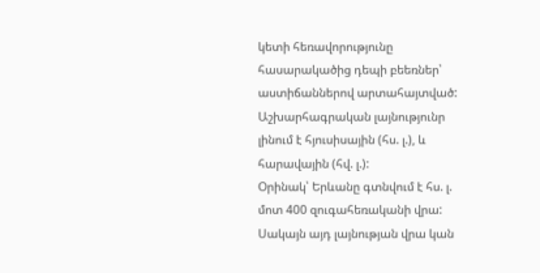կետի հեռավորությունը հասարակածից դեպի բեեռներ՝ աստիճաններով արտահայտված:
Աշխարհագրական լայնությունր լինում է հյուսիսային (հս. լ.), և հարավային (հվ. լ.):
Օրինակ՝ Երևանը գտնվում է հս. լ. մոտ 400 զուգահեռականի վրա: Սակայն այդ լայնության վրա կան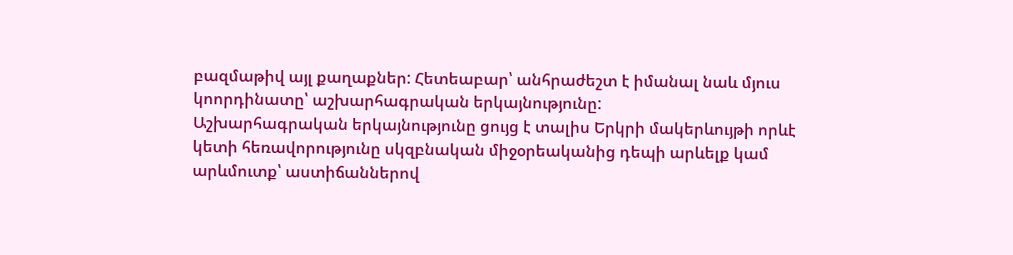բազմաթիվ այլ քաղաքներ: Հետեաբար՝ անհրաժեշտ է իմանալ նաև մյուս կոորդինատը՝ աշխարհագրական երկայնությունը:
Աշխարհագրական երկայնությունը ցույց է տալիս Երկրի մակերևույթի որևէ կետի հեռավորությունը սկզբնական միջօրեականից դեպի արևելք կամ արևմուտք՝ աստիճաններով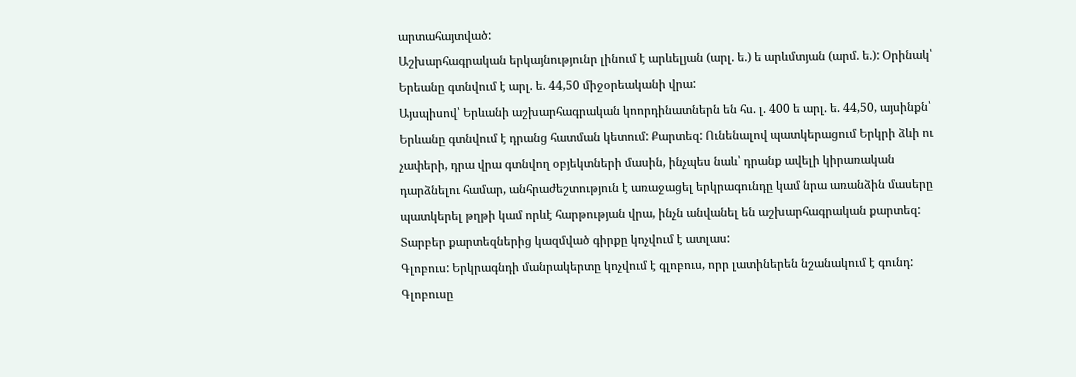արտահայտված:
Աշխարհագրական երկայնությունր լինում է արևելյան (արլ. ե.) ե արևմտյան (արմ. ե.): Օրինակ՝ Երեանը գտնվում է արլ. ե. 44,50 միջօրեականի վրա:
Այսպիսով՝ Երևանի աշխարհագրական կոորդինատներն են հս. լ. 400 ե արլ. ե. 44,50, այսինքն՝ Երևանը գտնվում է դրանց հատման կետում: Քարտեզ: Ունենալով պատկերացում Երկրի ձևի ու չափերի, դրա վրա գտնվող օբյեկտների մասին, ինչպես նաև՝ դրանք ավելի կիրառական դարձնելու համար, անհրաժեշտություն է առաջացել երկրագունդը կամ նրա առանձին մասերը պատկերել թղթի կամ որևէ հարթության վրա, ինչն անվանել են աշխարհագրական քարտեզ:
Տարբեր քարտեզներից կազմված գիրքը կոչվում է ատլաս:
Գլոբուս: Երկրագնդի մանրակերտը կոչվում է գլոբուս, որր լատիներեն նշանակում է գունդ: Գլոբուսը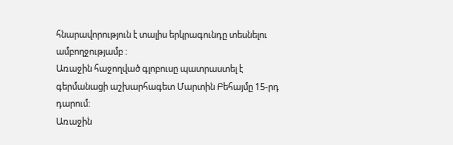հնարավորություն է տալիս երկրագունդը տեսնելու ամբողջությամբ :
Առաջին հաջողված գլոբուսը պատրաստել է գերմանացի աշխարհագետ Մարտին Բեհայմը 15-րդ դարում:
Առաջին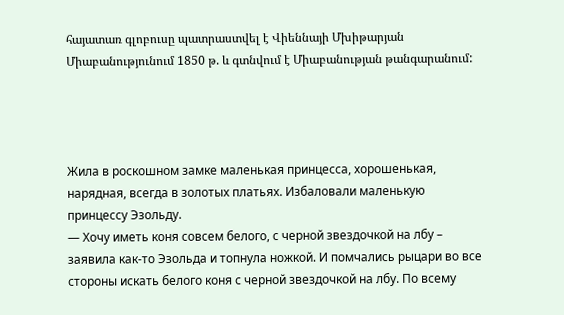հայատառ գլոբուսը պատրաստվել է Վիեննայի Մխիթարյան Միաբանությունում 1850 թ. և գտնվում է Միաբանության թանգարանում:




Жила в роскошном замке маленькая принцесса, хорошенькая, нарядная, всегда в золотых платьях. Избаловали маленькую принцессу Эзольду.
— Хочу иметь коня совсем белого, с черной звездочкой на лбу – заявила как-то Эзольда и топнула ножкой. И помчались рыцари во все стороны искать белого коня с черной звездочкой на лбу. По всему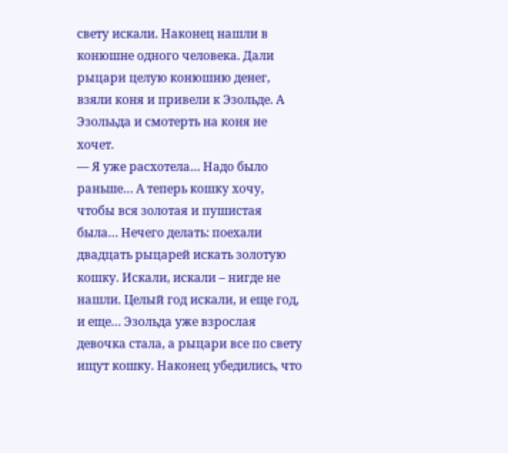свету искали. Наконец нашли в конюшне одного человека. Дали рыцари целую конюшню денег, взяли коня и привели к Эзольде. А Эзолььда и смотерть на коня не хочет.
— Я уже расхотела… Надо было раньше… А теперь кошку хочу, чтобы вся золотая и пушистая была… Нечего делать: поехали двадцать рыцарей искать золотую кошку. Искали, искали – нигде не нашли. Целый год искали, и еще год, и еще… Эзольда уже взрослая девочка стала, а рыцари все по свету ищут кошку. Наконец убедились, что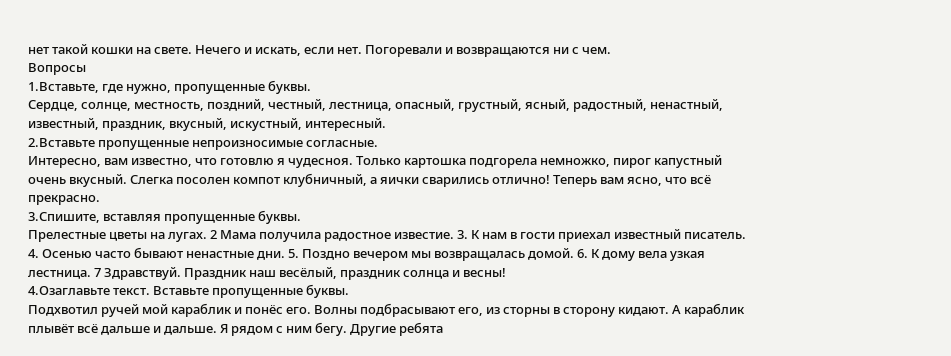нет такой кошки на свете. Нечего и искать, если нет. Погоревали и возвращаются ни с чем.
Вопросы
1.Вставьте, где нужно, пропущенные буквы.
Сердце, солнце, местность, поздний, честный, лестница, опасный, грустный, ясный, радостный, ненастный, известный, праздник, вкусный, искустный, интересный.
2.Вставьте пропущенные непроизносимые согласные.
Интересно, вам известно, что готовлю я чудесноя. Только картошка подгорела немножко, пирог капустный очень вкусный. Слегка посолен компот клубничный, а яички сварились отлично! Теперь вам ясно, что всё прекрасно.
3.Спишите, вставляя пропущенные буквы.
Прелестные цветы на лугах. 2 Мама получила радостное известие. 3. К нам в гости приехал известный писатель. 4. Осенью часто бывают ненастные дни. 5. Поздно вечером мы возвращалась домой. 6. К дому вела узкая лестница. 7 Здравствуй. Праздник наш весёлый, праздник солнца и весны!
4.Озаглавьте текст. Вставьте пропущенные буквы.
Подхвотил ручей мой караблик и понёс его. Волны подбрасывают его, из сторны в сторону кидают. А караблик плывёт всё дальше и дальше. Я рядом с ним бегу. Другие ребята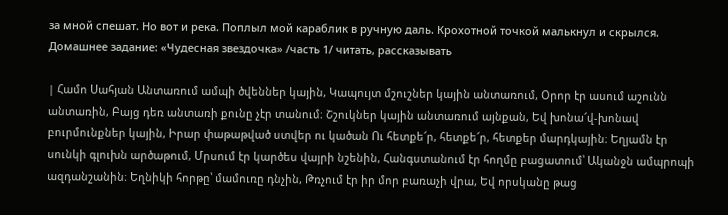за мной спешат. Но вот и река. Поплыл мой караблик в ручную даль. Крохотной точкой малькнул и скрылся.
Домашнее задание: «Чудесная звездочка» /часть 1/ читать, рассказывать

| Համո Սահյան Անտառում ամպի ծվեններ կային, Կապույտ մշուշներ կային անտառում, Օրոր էր ասում աշունն անտառին, Բայց դեռ անտառի քունը չէր տանում։ Շշուկներ կային անտառում այնքան, Եվ խոնա՜վ-խոնավ բուրմունքներ կային, Իրար փաթաթված ստվեր ու կածան Ու հետքե՜ր, հետքե՜ր, հետքեր մարդկային։ Եղյամն էր սունկի գլուխն արծաթում, Մրսում էր կարծես վայրի նշենին, Հանգստանում էր հողմը բացատում՝ Ականջն ամպրոպի ազդանշանին։ Եղնիկի հորթը՝ մամուռը դնչին, Թռչում էր իր մոր բառաչի վրա, Եվ որսկանը թաց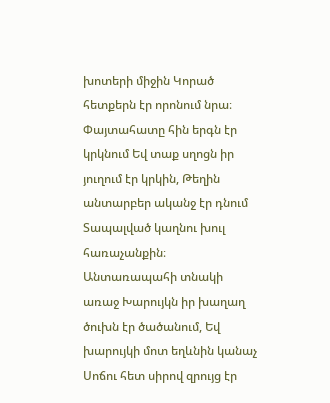խոտերի միջին Կորած հետքերն էր որոնում նրա։ Փայտահատը հին երգն էր կրկնում Եվ տաք սղոցն իր յուղում էր կրկին, Թեղին անտարբեր ականջ էր դնում Տապալված կաղնու խուլ հառաչանքին։ Անտառապահի տնակի առաջ Խարույկն իր խաղաղ ծուխն էր ծածանում, Եվ խարույկի մոտ եղևնին կանաչ Սոճու հետ սիրով զրույց էր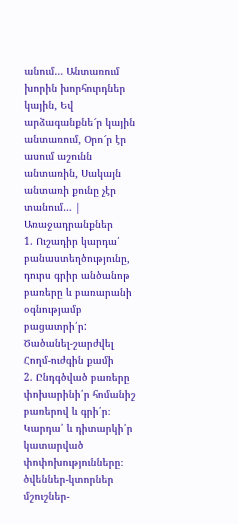անում… Անտառում խորին խորհուրդներ կային, Եվ արձագանքնե՜ր կային անտառում, Օրո՜ր էր ասում աշունն անտառին, Սակայն անտառի քունը չէր տանում… |
Առաջադրանքներ
1. Ուշադիր կարդա՛ բանաստեղծությունը, դուրս գրիր անծանոթ բառերը և բառարանի օգնությամբ բացատրի՛ր:
Ծածանել-շարժվել
Հողմ-ուժգին քամի
2. Ընդգծված բառերը փոխարինի՛ր հոմանիշ բառերով և գրի՛ր։ Կարդա՛ և դիտարկի՛ր կատարված փոփոխությունները։
ծվեններ-կտորներ
մշուշներ-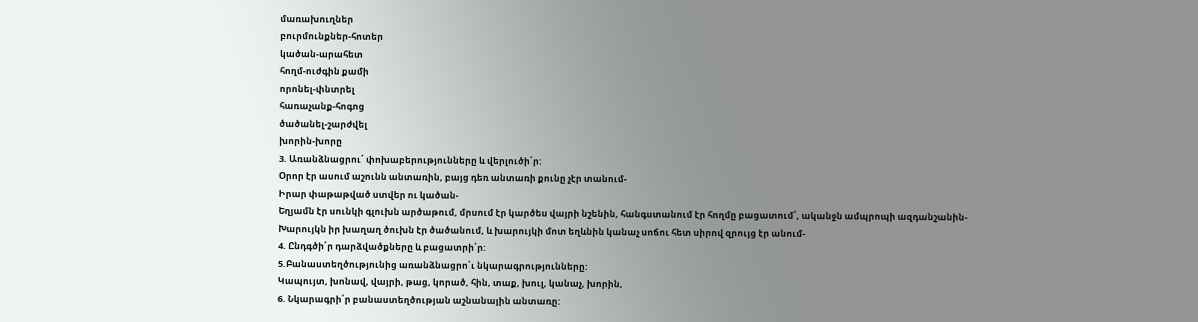մառախուղներ
բուրմունքներ-հոտեր
կածան-արահետ
հողմ-ուժգին քամի
որոնել-փնտրել
հառաչանք-հոգոց
ծածանել-շարժվել
խորին-խորը
3. Առանձնացրու՛ փոխաբերությունները և վերլուծի՛ր:
Օրոր էր ասում աշունն անտառին, բայց դեռ անտառի քունը չէր տանում-
Իրար փաթաթված ստվեր ու կածան-
Եղյամն էր սունկի գլուխն արծաթում, մրսում էր կարծես վայրի նշենին, հանգստանում էր հողմը բացատում՝, ականջն ամպրոպի ազդանշանին-
Խարույկն իր խաղաղ ծուխն էր ծածանում, և խարույկի մոտ եղևնին կանաչ սոճու հետ սիրով զրույց էր անում-
4. Ընդգծի՛ր դարձվածքները և բացատրի՛ր:
5.Բանաստեղծությունից առանձնացրո՛ւ նկարագրությունները:
Կապույտ, խոնավ, վայրի, թաց, կորած, հին, տաք, խուլ, կանաչ, խորին,
6. Նկարագրի՛ր բանաստեղծության աշնանային անտառը: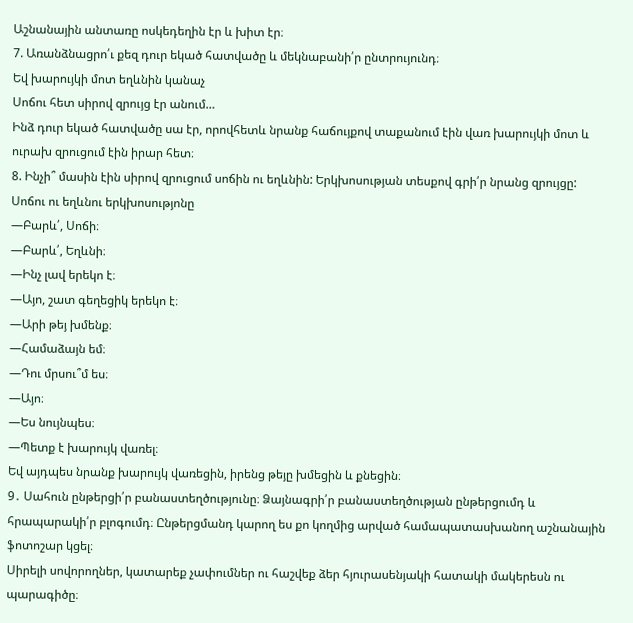Աշնանային անտառը ոսկեդեղին էր և խիտ էր։
7. Առանձնացրո՛ւ քեզ դուր եկած հատվածը և մեկնաբանի՛ր ընտրույունդ։
Եվ խարույկի մոտ եղևնին կանաչ
Սոճու հետ սիրով զրույց էր անում…
Ինձ դուր եկած հատվածը սա էր, որովհետև նրանք հաճույքով տաքանում էին վառ խարույկի մոտ և ուրախ զրուցում էին իրար հետ։
8. Ինչի՞ մասին էին սիրով զրուցում սոճին ու եղևնին: Երկխոսության տեսքով գրի՛ր նրանց զրույցը:
Սոճու ու եղևնու երկխոսությոնը
—Բարև՛, Սոճի։
—Բարև՛, Եղևնի։
—Ինչ լավ երեկո է։
—Այո, շատ գեղեցիկ երեկո է։
—Արի թեյ խմենք։
—Համաձայն եմ։
—Դու մրսու՞մ ես։
—Այո։
—Ես նույնպես։
—Պետք է խարույկ վառել։
Եվ այդպես նրանք խարույկ վառեցին, իրենց թեյը խմեցին և քնեցին։
9․ Սահուն ընթերցի՛ր բանաստեղծությունը։ Ձայնագրի՛ր բանաստեղծության ընթերցումդ և հրապարակի՛ր բլոգումդ։ Ընթերցմանդ կարող ես քո կողմից արված համապատասխանող աշնանային ֆոտոշար կցել։
Սիրելի սովորողներ, կատարեք չափումներ ու հաշվեք ձեր հյուրասենյակի հատակի մակերեսն ու պարագիծը։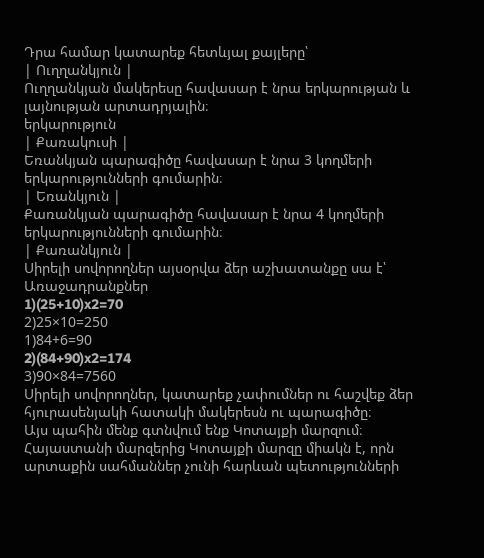Դրա համար կատարեք հետևյալ քայլերը՝
| Ուղղանկյուն |
Ուղղանկյան մակերեսը հավասար է նրա երկարության և լայնության արտադրյալին։
երկարություն
| Քառակուսի |
Եռանկյան պարագիծը հավասար է նրա 3 կողմերի երկարությունների գումարին։
| Եռանկյուն |
Քառանկյան պարագիծը հավասար է նրա 4 կողմերի երկարությունների գումարին։
| Քառանկյուն |
Սիրելի սովորողներ այսօրվա ձեր աշխատանքը սա է՝
Առաջադրանքներ
1)(25+10)x2=70
2)25×10=250
1)84+6=90
2)(84+90)x2=174
3)90×84=7560
Սիրելի սովորողներ, կատարեք չափումներ ու հաշվեք ձեր հյուրասենյակի հատակի մակերեսն ու պարագիծը։
Այս պահին մենք գտնվում ենք Կոտայքի մարզում։ Հայաստանի մարզերից Կոտայքի մարզը միակն է, որն արտաքին սահմաններ չունի հարևան պետությունների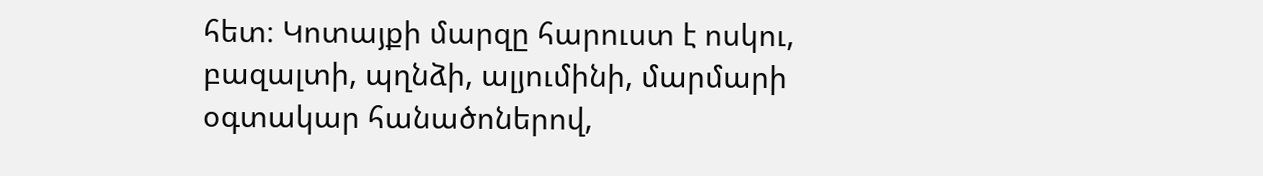հետ։ Կոտայքի մարզը հարուստ է ոսկու, բազալտի, պղնձի, ալյումինի, մարմարի օգտակար հանածոներով,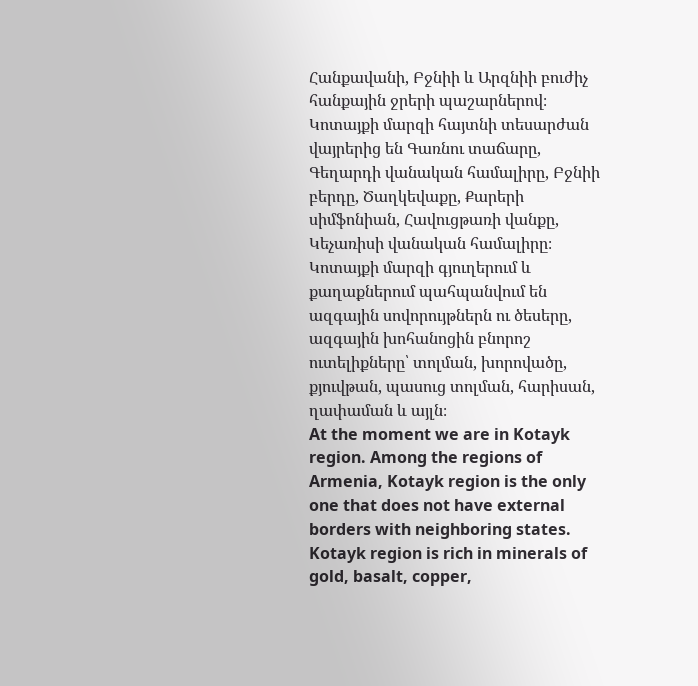Հանքավանի, Բջնիի և Արզնիի բուժիչ հանքային ջրերի պաշարներով։ Կոտայքի մարզի հայտնի տեսարժան վայրերից են Գառնու տաճարը, Գեղարդի վանական համալիրը, Բջնիի բերդը, Ծաղկեվաքը, Քարերի սիմֆոնիան, Հավուցթառի վանքը, Կեչառիսի վանական համալիրը։ Կոտայքի մարզի գյուղերում և քաղաքներում պահպանվում են ազգային սովորույթներն ու ծեսերը, ազգային խոհանոցին բնորոշ ուտելիքները՝ տոլման, խորովածը, քյուվթան, պասուց տոլման, հարիսան, ղափաման և այլն։
At the moment we are in Kotayk region. Among the regions of Armenia, Kotayk region is the only one that does not have external borders with neighboring states. Kotayk region is rich in minerals of gold, basalt, copper,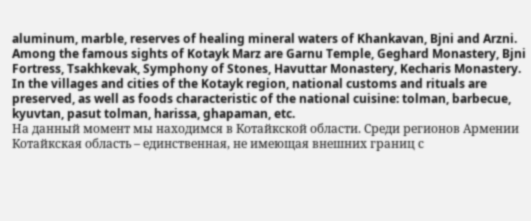aluminum, marble, reserves of healing mineral waters of Khankavan, Bjni and Arzni. Among the famous sights of Kotayk Marz are Garnu Temple, Geghard Monastery, Bjni Fortress, Tsakhkevak, Symphony of Stones, Havuttar Monastery, Kecharis Monastery. In the villages and cities of the Kotayk region, national customs and rituals are preserved, as well as foods characteristic of the national cuisine: tolman, barbecue, kyuvtan, pasut tolman, harissa, ghapaman, etc.
На данный момент мы находимся в Котайкской области. Среди регионов Армении Котайкская область – единственная, не имеющая внешних границ с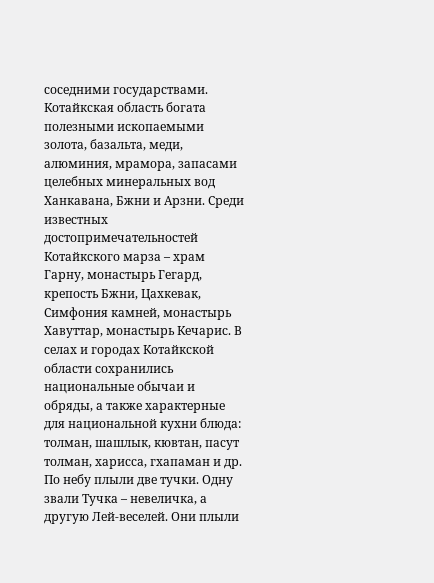соседними государствами. Котайкская область богата полезными ископаемыми золота, базальта, меди, алюминия, мрамора, запасами целебных минеральных вод Ханкавана, Бжни и Арзни. Среди известных достопримечательностей Котайкского марза – храм Гарну, монастырь Гегард, крепость Бжни, Цахкевак, Симфония камней, монастырь Хавуттар, монастырь Кечарис. В селах и городах Котайкской области сохранились национальные обычаи и обряды, а также характерные для национальной кухни блюда: толман, шашлык, кювтан, пасут толман, харисса, гхапаман и др.
По небу плыли две тучки. Одну звали Тучка – невеличка, а другую Лей-веселей. Они плыли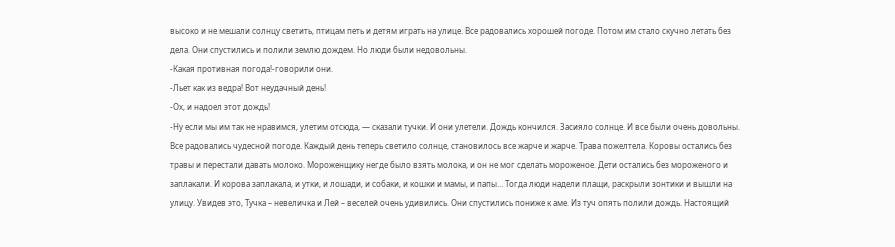высоко и не мешали солнцу светить, птицам петь и детям играть на улице. Все радовались хорошей погоде. Потом им стало скучно летать без дела. Они спустились и полили землю дождем. Но люди были недовольны.
-Какая противная погода!-говорили они.
-Льет как из ведра! Вот неудачный день!
-Ох, и надоел этот дождь!
-Ну если мы им так не нравимся, улетим отсюда, — сказали тучки. И они улетели. Дождь кончился. Засияло солнце. И все были очень довольны. Все радовались чудесной погоде. Каждый день теперь светило солнце, становилось все жарче и жарче. Трава пожелтела. Коровы остались без травы и перестали давать молоко. Мороженщику негде было взять молока, и он не мог сделать мороженое. Дети остались без мороженого и заплакали. И корова заплакала, и утки, и лошади, и собаки, и кошки и мамы, и папы… Тогда люди надели плащи, раскрыли зонтики и вышли на улицу. Увидев это, Тучка – невеличка и Лей – веселей очень удивились. Они спустились пониже к аме. Из туч опять полили дождь. Настоящий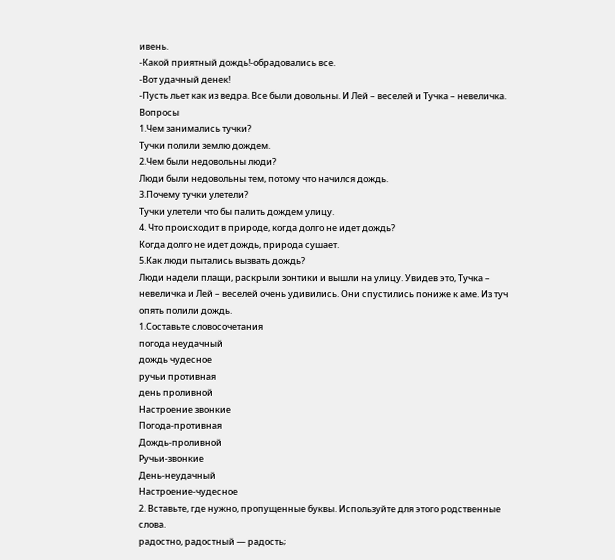ивень.
-Какой приятный дождь!-обрадовались все.
-Вот удачный денек!
-Пусть льет как из ведра. Все были довольны. И Лей – веселей и Тучка – невеличка.
Вопросы
1.Чем занимались тучки?
Тучки полили землю дождем.
2.Чем были недовольны люди?
Люди были недовольны тем, потому что начился дождь.
3.Почему тучки улетели?
Тучки улетели что бы палить дождем улицу.
4. Что происходит в природе, когда долго не идет дождь?
Когда долго не идет дождь, природа сушает.
5.Как люди пытались вызвать дождь?
Люди надели плащи, раскрыли зонтики и вышли на улицу. Увидев это, Тучка – невеличка и Лей – веселей очень удивились. Они спустились пониже к аме. Из туч опять полили дождь.
1.Составьте словосочетания
погода неудачный
дождь чудесное
ручьи противная
день проливной
Настроение звонкие
Погода-противная
Дождь-проливной
Ручьи-звонкие
День-неудачный
Настроение-чудесное
2. Вставьте, где нужно, пропущенные буквы. Используйте для этого родственные слова.
радостно, радостный — радость;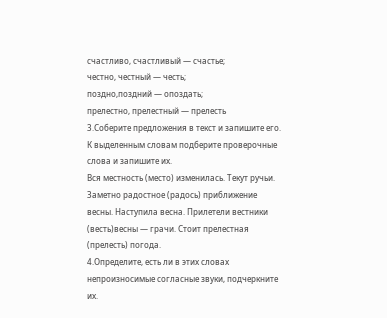счастливо, счастливый — счастье;
честно, честный — честь;
поздно,поздний — опоздать;
прелестно, прелестный — прелесть
3.Соберите предложения в текст и запишите его. К выделенным словам подберите проверочные слова и запишите их.
Вся местность (место) изменилась. Текут ручьи. Заметно радостное (радось) приближение весны. Наступила весна. Прилетели вестники (весть)весны — грачи. Стоит прелестная (прелесть) погода.
4.Определите, есть ли в этих словах непроизносимые согласные звуки, подчеркните их.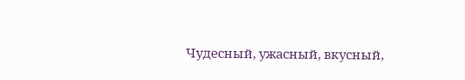Чудесный, ужасный, вкусный,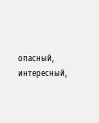опасный, интересный,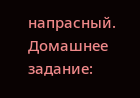напрасный.
Домашнее задание: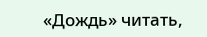«Дождь» читать,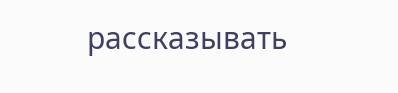рассказывать